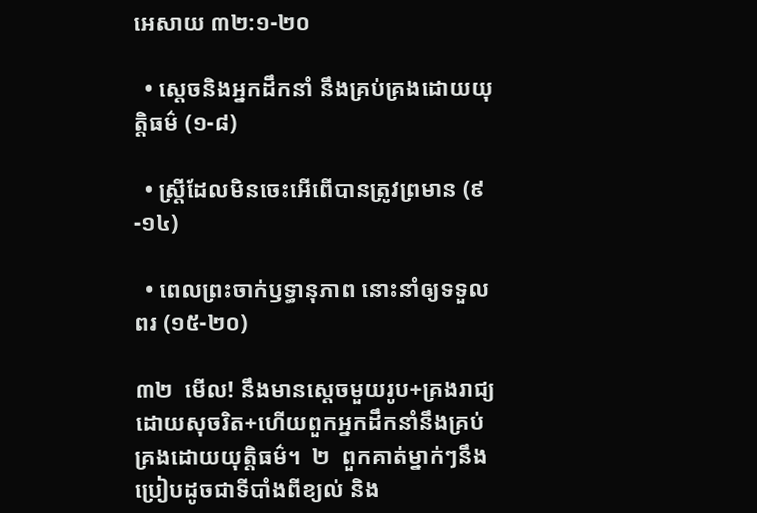អេសាយ ៣២:១-២០

  • ស្ដេចនិងអ្នកដឹកនាំ នឹងគ្រប់គ្រងដោយយុត្តិធម៌ (១-៨)

  • ស្ត្រីដែលមិនចេះអើពើបានត្រូវព្រមាន (៩-១៤)

  • ពេលព្រះចាក់ឫទ្ធានុភាព នោះនាំឲ្យទទួលពរ (១៥-២០)

៣២  មើល! នឹងមានស្ដេចមួយរូប+គ្រងរាជ្យដោយសុចរិត+ហើយពួកអ្នកដឹកនាំនឹងគ្រប់គ្រងដោយយុត្តិធម៌។  ២  ពួកគាត់ម្នាក់ៗនឹងប្រៀបដូចជាទីបាំងពីខ្យល់ និង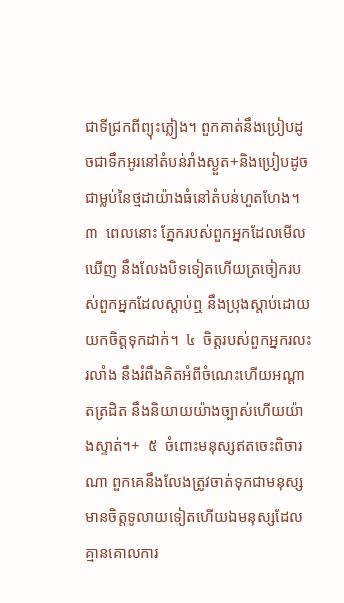ជាទីជ្រកពីព្យុះភ្លៀង។ ពួកគាត់នឹងប្រៀបដូចជាទឹកអូរនៅតំបន់រាំងស្ងួត+និងប្រៀបដូចជាម្លប់នៃថ្មដាយ៉ាងធំនៅតំបន់ហួតហែង។  ៣  ពេលនោះ ភ្នែករបស់ពួកអ្នកដែលមើលឃើញ នឹងលែងបិទទៀតហើយត្រចៀករបស់ពួកអ្នកដែលស្ដាប់ឮ នឹងប្រុងស្ដាប់ដោយយកចិត្តទុកដាក់។  ៤  ចិត្តរបស់ពួកអ្នករលះរលាំង នឹងរំពឹងគិតអំពីចំណេះហើយអណ្ដាតត្រដិត នឹងនិយាយយ៉ាងច្បាស់ហើយយ៉ាងស្ទាត់។+  ៥  ចំពោះមនុស្សឥតចេះពិចារណា ពួកគេនឹងលែងត្រូវចាត់ទុកជាមនុស្សមានចិត្តទូលាយទៀតហើយឯមនុស្សដែលគ្មានគោលការ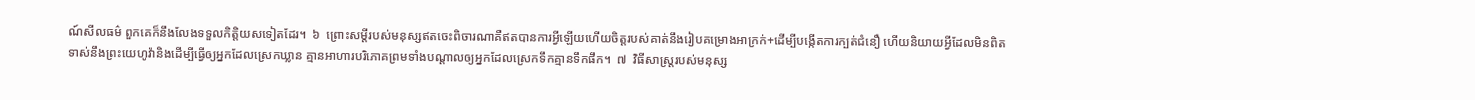ណ៍សីលធម៌ ពួកគេក៏នឹងលែងទទួលកិត្តិយសទៀតដែរ។  ៦  ព្រោះសម្ដីរបស់មនុស្សឥតចេះពិចារណាគឺឥតបានការអ្វីឡើយហើយចិត្តរបស់គាត់នឹងរៀបគម្រោងអាក្រក់+ដើម្បីបង្កើតការក្បត់ជំនឿ ហើយនិយាយអ្វីដែលមិនពិតទាស់នឹងព្រះយេហូវ៉ានិងដើម្បីធ្វើឲ្យអ្នកដែលស្រេកឃ្លាន គ្មានអាហារបរិភោគព្រមទាំងបណ្ដាលឲ្យអ្នកដែលស្រេកទឹកគ្មានទឹកផឹក។  ៧  វិធីសាស្ត្ររបស់មនុស្ស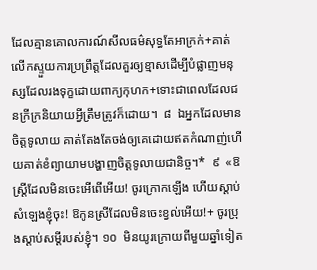ដែលគ្មានគោលការណ៍សីលធម៌សុទ្ធតែអាក្រក់+គាត់លើកស្ទួយការប្រព្រឹត្តដែលគួរឲ្យខ្មាសដើម្បីបំផ្លាញមនុស្សដែលរងទុក្ខដោយពាក្យកុហក+ទោះជាពេលដែលជនក្រីក្រនិយាយអ្វីត្រឹមត្រូវក៏ដោយ។  ៨  ឯអ្នកដែលមានចិត្តទូលាយ គាត់តែងតែចង់ឲ្យគេដោយឥតកំណាញ់ហើយគាត់ខំព្យាយាមបង្ហាញចិត្តទូលាយជានិច្ច។*  ៩  «ឱស្ត្រីដែលមិនចេះអើពើអើយ! ចូរក្រោកឡើង ហើយស្ដាប់សំឡេងខ្ញុំចុះ! ឱកូនស្រីដែលមិនចេះខ្វល់អើយ!+ ចូរប្រុងស្ដាប់សម្ដីរបស់ខ្ញុំ។ ១០  មិនយូរក្រោយពីមួយឆ្នាំទៀត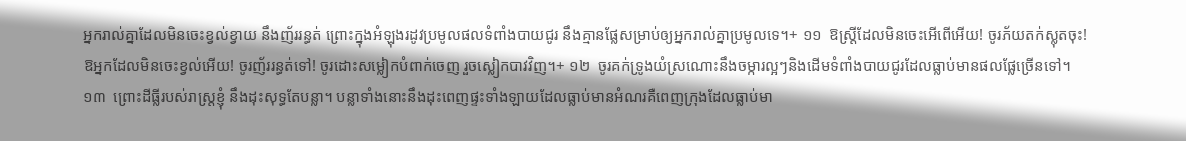អ្នករាល់គ្នាដែលមិនចេះខ្វល់ខ្វាយ នឹងញ័ររន្ធត់ ព្រោះក្នុងអំឡុងរដូវប្រមូលផលទំពាំងបាយជូរ នឹងគ្មានផ្លែសម្រាប់ឲ្យអ្នករាល់គ្នាប្រមូលទេ។+ ១១  ឱស្ត្រីដែលមិនចេះអើពើអើយ! ចូរភ័យតក់ស្លុតចុះ! ឱអ្នកដែលមិនចេះខ្វល់អើយ! ចូរញ័ររន្ធត់ទៅ! ចូរដោះសម្លៀកបំពាក់ចេញ រួចស្លៀកបាវវិញ។+ ១២  ចូរគក់ទ្រូងយំស្រណោះនឹងចម្ការល្អៗនិងដើមទំពាំងបាយជូរដែលធ្លាប់មានផលផ្លែច្រើនទៅ។ ១៣  ព្រោះដីធ្លីរបស់រាស្ត្រខ្ញុំ នឹងដុះសុទ្ធតែបន្លា។ បន្លាទាំងនោះនឹងដុះពេញផ្ទះទាំងឡាយដែលធ្លាប់មានអំណរគឺពេញក្រុងដែលធ្លាប់មា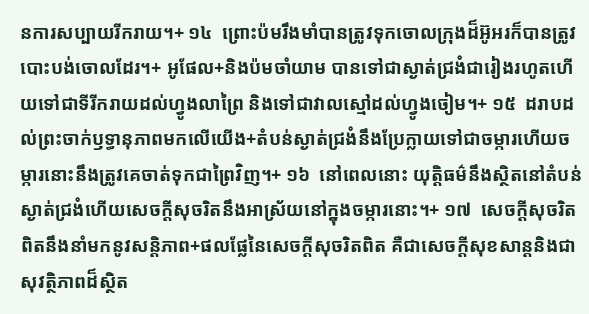នការសប្បាយរីករាយ។+ ១៤  ព្រោះប៉មរឹងមាំបានត្រូវទុកចោលក្រុងដ៏អ៊ូអរក៏បានត្រូវបោះបង់ចោលដែរ។+ អូផែល+និងប៉មចាំយាម បានទៅជាស្ងាត់ជ្រងំជារៀងរហូតហើយទៅជាទីរីករាយដល់ហ្វូងលាព្រៃ និងទៅជាវាលស្មៅដល់ហ្វូងចៀម។+ ១៥  ដរាបដល់ព្រះចាក់ឫទ្ធានុភាពមកលើយើង+តំបន់ស្ងាត់ជ្រងំនឹងប្រែក្លាយទៅជាចម្ការហើយចម្ការនោះនឹងត្រូវគេចាត់ទុកជាព្រៃវិញ។+ ១៦  នៅពេលនោះ យុត្តិធម៌នឹងស្ថិតនៅតំបន់ស្ងាត់ជ្រងំហើយសេចក្ដីសុចរិតនឹងអាស្រ័យនៅក្នុងចម្ការនោះ។+ ១៧  សេចក្ដីសុចរិតពិតនឹងនាំមកនូវសន្តិភាព+ផលផ្លែនៃសេចក្ដីសុចរិតពិត គឺជាសេចក្ដីសុខសាន្តនិងជាសុវត្ថិភាពដ៏ស្ថិត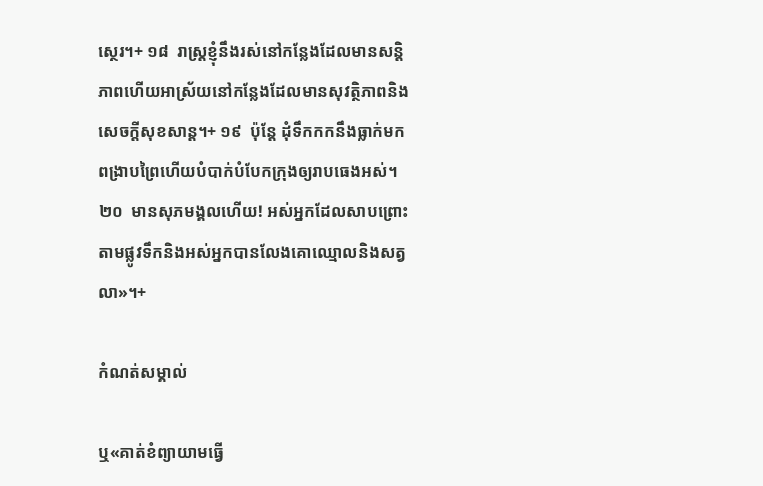ស្ថេរ។+ ១៨  រាស្ត្រខ្ញុំនឹងរស់នៅកន្លែងដែលមានសន្តិភាពហើយអាស្រ័យនៅកន្លែងដែលមានសុវត្ថិភាពនិងសេចក្តីសុខសាន្ត។+ ១៩  ប៉ុន្តែ ដុំទឹកកកនឹងធ្លាក់មកពង្រាបព្រៃហើយបំបាក់បំបែកក្រុងឲ្យរាបធេងអស់។ ២០  មានសុភមង្គលហើយ! អស់អ្នកដែលសាបព្រោះតាមផ្លូវទឹកនិងអស់អ្នកបានលែងគោឈ្មោលនិងសត្វលា»។+

កំណត់សម្គាល់

ឬ«គាត់ខំព្យាយាមធ្វើ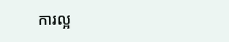ការល្អ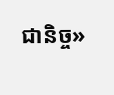ជានិច្ច»